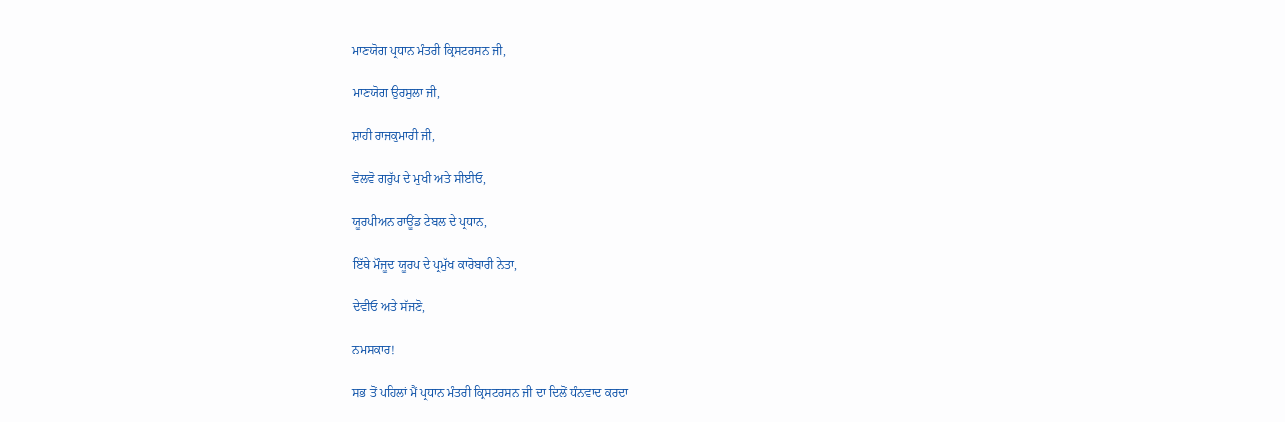ਮਾਣਯੋਗ ਪ੍ਰਧਾਨ ਮੰਤਰੀ ਕ੍ਰਿਸਟਰਸਨ ਜੀ,

ਮਾਣਯੋਗ ਉਰਸੁਲਾ ਜੀ,

ਸ਼ਾਹੀ ਰਾਜਕੁਮਾਰੀ ਜੀ,

ਵੋਲਵੋ ਗਰੁੱਪ ਦੇ ਮੁਖੀ ਅਤੇ ਸੀਈਓ,

ਯੂਰਪੀਅਨ ਰਾਊਂਡ ਟੇਬਲ ਦੇ ਪ੍ਰਧਾਨ,

ਇੱਥੇ ਮੌਜੂਦ ਯੂਰਪ ਦੇ ਪ੍ਰਮੁੱਖ ਕਾਰੋਬਾਰੀ ਨੇਤਾ,

ਦੇਵੀਓ ਅਤੇ ਸੱਜਣੋ,

ਨਮਸਕਾਰ!

ਸਭ ਤੋਂ ਪਹਿਲਾਂ ਮੈਂ ਪ੍ਰਧਾਨ ਮੰਤਰੀ ਕ੍ਰਿਸਟਰਸਨ ਜੀ ਦਾ ਦਿਲੋਂ ਧੰਨਵਾਦ ਕਰਦਾ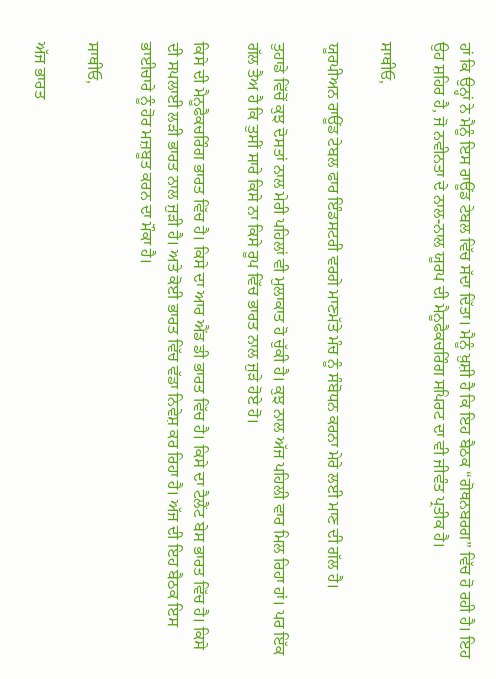ਹਾਂ ਕਿ ਉਨ੍ਹਾਂ ਨੇ ਮੈਨੂੰ ਇਸ ਰਾਊਂਡ ਟੇਬਲ ਵਿੱਚ ਸੱਦਾ ਦਿੱਤਾ। ਮੈਨੂੰ ਖ਼ੁਸ਼ੀ ਹੈ ਕਿ ਇਹ ਬੈਠਕ “ਗੋਥਨਬਰਗ” ਵਿੱਚ ਹੋ ਰਹੀ ਹੈ। ਇਹ ਉਹ ਸ਼ਹਿਰ ਹੈ, ਜੋ ਨਵੀਨਤਾ ਦੇ ਨਾਲ-ਨਾਲ ਯੂਰਪ ਦੀ ਮੈਨੂਫੈਕਚਰਿੰਗ ਸਪਿਰਟ ਦਾ ਵੀ ਜੀਵੰਤ ਪ੍ਰਤੀਕ ਹੈ।

ਸਾਥੀਓ,

ਯੂਰਪੀਅਨ ਰਾਊਂਡ ਟੇਬਲ ਫਾਰ ਇੰਡਸਟਰੀ ਵਰਗੇ ਮਾਣਮੱਤੇ ਮੰਚ ਨੂੰ ਸੰਬੋਧਨ ਕਰਨਾ ਮੇਰੇ ਲਈ ਮਾਣ ਦੀ ਗੱਲ ਹੈ।

ਤੁਹਾਡੇ ਵਿੱਚੋਂ ਕੁਝ ਦੋਸਤਾਂ ਨਾਲ ਮੇਰੀ ਪਹਿਲਾਂ ਵੀ ਮੁਲਾਕਾਤ ਹੋ ਚੁੱਕੀ ਹੈ। ਕੁਝ ਨਾਲ ਅੱਜ ਪਹਿਲੀ ਵਾਰ ਮਿਲ ਰਿਹਾ ਹਾਂ। ਪਰ ਇੱਕ ਗੱਲ ਤੈਅ ਹੈ ਕਿ ਤੁਸੀਂ ਸਾਰੇ ਕਿਸੇ ਨਾ ਕਿਸੇ ਰੂਪ ਵਿੱਚ ਭਾਰਤ ਨਾਲ ਜੁੜੇ ਹੋਏ ਹੋ।

ਕਿਸੇ ਦੀ ਮੈਨੂਫੈਕਚਰਿੰਗ ਭਾਰਤ ਵਿੱਚ ਹੈ। ਕਿਸੇ ਦਾ ਆਰ ਐਂਡ ਡੀ ਭਾਰਤ ਵਿੱਚ ਹੈ। ਕਿਸੇ ਦਾ ਟੈਲੈਂਟ ਬੇਸ ਭਾਰਤ ਵਿੱਚ ਹੈ। ਕਿਸੇ ਦੀ ਸਪਲਾਈ ਲੜੀ ਭਾਰਤ ਨਾਲ ਜੁੜੀ ਹੈ। ਅਤੇ ਕੋਈ ਭਾਰਤ ਵਿੱਚ ਵੱਡਾ ਨਿਵੇਸ਼ ਕਰ ਰਿਹਾ ਹੈ। ਅੱਜ ਦੀ ਇਹ ਬੈਠਕ ਇਸ ਭਾਈਚਾਰੇ ਨੂੰ ਹੋਰ ਮਜ਼ਬੂਤ ਕਰਨ ਦਾ ਮੌਕਾ ਹੈ।

ਸਾਥੀਓ,

ਅੱਜ ਭਾਰਤ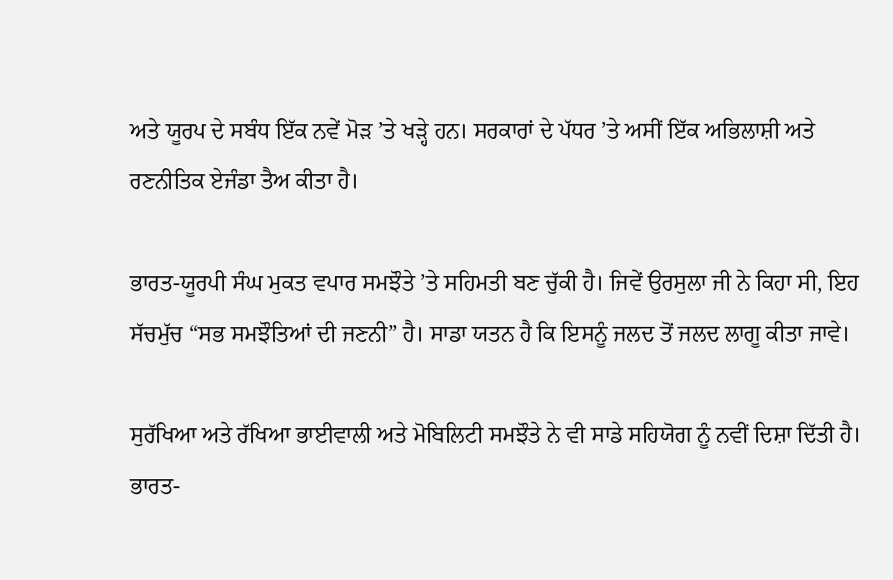ਅਤੇ ਯੂਰਪ ਦੇ ਸਬੰਧ ਇੱਕ ਨਵੇਂ ਮੋੜ ’ਤੇ ਖੜ੍ਹੇ ਹਨ। ਸਰਕਾਰਾਂ ਦੇ ਪੱਧਰ ’ਤੇ ਅਸੀਂ ਇੱਕ ਅਭਿਲਾਸ਼ੀ ਅਤੇ ਰਣਨੀਤਿਕ ਏਜੰਡਾ ਤੈਅ ਕੀਤਾ ਹੈ।

ਭਾਰਤ-ਯੂਰਪੀ ਸੰਘ ਮੁਕਤ ਵਪਾਰ ਸਮਝੌਤੇ ’ਤੇ ਸਹਿਮਤੀ ਬਣ ਚੁੱਕੀ ਹੈ। ਜਿਵੇਂ ਉਰਸੁਲਾ ਜੀ ਨੇ ਕਿਹਾ ਸੀ, ਇਹ ਸੱਚਮੁੱਚ “ਸਭ ਸਮਝੌਤਿਆਂ ਦੀ ਜਣਨੀ” ਹੈ। ਸਾਡਾ ਯਤਨ ਹੈ ਕਿ ਇਸਨੂੰ ਜਲਦ ਤੋਂ ਜਲਦ ਲਾਗੂ ਕੀਤਾ ਜਾਵੇ।

ਸੁਰੱਖਿਆ ਅਤੇ ਰੱਖਿਆ ਭਾਈਵਾਲੀ ਅਤੇ ਮੋਬਿਲਿਟੀ ਸਮਝੌਤੇ ਨੇ ਵੀ ਸਾਡੇ ਸਹਿਯੋਗ ਨੂੰ ਨਵੀਂ ਦਿਸ਼ਾ ਦਿੱਤੀ ਹੈ। ਭਾਰਤ-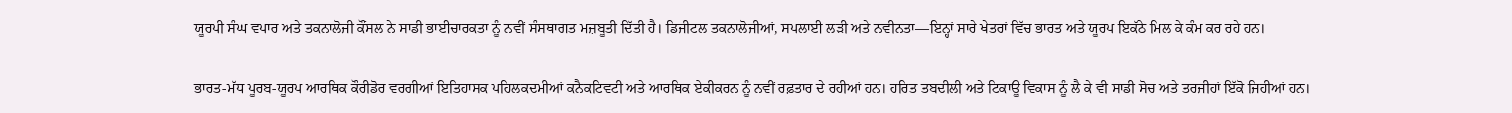ਯੂਰਪੀ ਸੰਘ ਵਪਾਰ ਅਤੇ ਤਕਨਾਲੋਜੀ ਕੌਂਸਲ ਨੇ ਸਾਡੀ ਭਾਈਚਾਰਕਤਾ ਨੂੰ ਨਵੀਂ ਸੰਸਥਾਗਤ ਮਜ਼ਬੂਤੀ ਦਿੱਤੀ ਹੈ। ਡਿਜੀਟਲ ਤਕਨਾਲੋਜੀਆਂ, ਸਪਲਾਈ ਲੜੀ ਅਤੇ ਨਵੀਨਤਾ—ਇਨ੍ਹਾਂ ਸਾਰੇ ਖੇਤਰਾਂ ਵਿੱਚ ਭਾਰਤ ਅਤੇ ਯੂਰਪ ਇਕੱਠੇ ਮਿਲ ਕੇ ਕੰਮ ਕਰ ਰਹੇ ਹਨ।

ਭਾਰਤ-ਮੱਧ ਪੂਰਬ-ਯੂਰਪ ਆਰਥਿਕ ਕੌਰੀਡੋਰ ਵਰਗੀਆਂ ਇਤਿਹਾਸਕ ਪਹਿਲਕਦਮੀਆਂ ਕਨੈਕਟਿਵਟੀ ਅਤੇ ਆਰਥਿਕ ਏਕੀਕਰਨ ਨੂੰ ਨਵੀਂ ਰਫ਼ਤਾਰ ਦੇ ਰਹੀਆਂ ਹਨ। ਹਰਿਤ ਤਬਦੀਲੀ ਅਤੇ ਟਿਕਾਊ ਵਿਕਾਸ ਨੂੰ ਲੈ ਕੇ ਵੀ ਸਾਡੀ ਸੋਚ ਅਤੇ ਤਰਜੀਹਾਂ ਇੱਕੋ ਜਿਹੀਆਂ ਹਨ।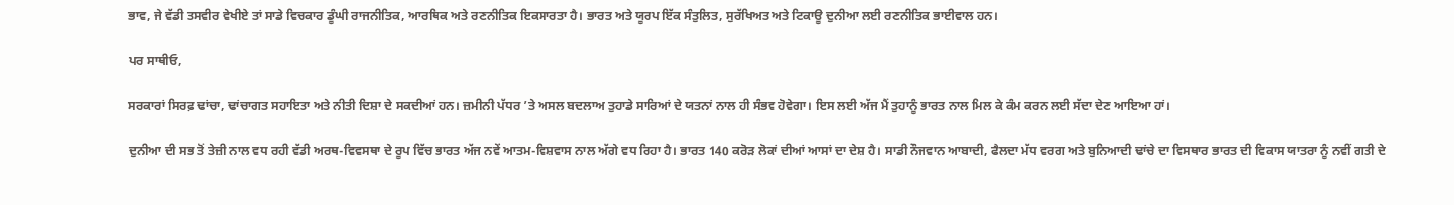ਭਾਵ, ਜੇ ਵੱਡੀ ਤਸਵੀਰ ਵੇਖੀਏ ਤਾਂ ਸਾਡੇ ਵਿਚਕਾਰ ਡੂੰਘੀ ਰਾਜਨੀਤਿਕ, ਆਰਥਿਕ ਅਤੇ ਰਣਨੀਤਿਕ ਇਕਸਾਰਤਾ ਹੈ। ਭਾਰਤ ਅਤੇ ਯੂਰਪ ਇੱਕ ਸੰਤੁਲਿਤ, ਸੁਰੱਖਿਅਤ ਅਤੇ ਟਿਕਾਊ ਦੁਨੀਆ ਲਈ ਰਣਨੀਤਿਕ ਭਾਈਵਾਲ ਹਨ।

ਪਰ ਸਾਥੀਓ,

ਸਰਕਾਰਾਂ ਸਿਰਫ਼ ਢਾਂਚਾ, ਢਾਂਚਾਗਤ ਸਹਾਇਤਾ ਅਤੇ ਨੀਤੀ ਦਿਸ਼ਾ ਦੇ ਸਕਦੀਆਂ ਹਨ। ਜ਼ਮੀਨੀ ਪੱਧਰ ’ਤੇ ਅਸਲ ਬਦਲਾਅ ਤੁਹਾਡੇ ਸਾਰਿਆਂ ਦੇ ਯਤਨਾਂ ਨਾਲ ਹੀ ਸੰਭਵ ਹੋਵੇਗਾ। ਇਸ ਲਈ ਅੱਜ ਮੈਂ ਤੁਹਾਨੂੰ ਭਾਰਤ ਨਾਲ ਮਿਲ ਕੇ ਕੰਮ ਕਰਨ ਲਈ ਸੱਦਾ ਦੇਣ ਆਇਆ ਹਾਂ।

ਦੁਨੀਆ ਦੀ ਸਭ ਤੋਂ ਤੇਜ਼ੀ ਨਾਲ ਵਧ ਰਹੀ ਵੱਡੀ ਅਰਥ-ਵਿਵਸਥਾ ਦੇ ਰੂਪ ਵਿੱਚ ਭਾਰਤ ਅੱਜ ਨਵੇਂ ਆਤਮ-ਵਿਸ਼ਵਾਸ ਨਾਲ ਅੱਗੇ ਵਧ ਰਿਹਾ ਹੈ। ਭਾਰਤ 140 ਕਰੋੜ ਲੋਕਾਂ ਦੀਆਂ ਆਸਾਂ ਦਾ ਦੇਸ਼ ਹੈ। ਸਾਡੀ ਨੌਜਵਾਨ ਆਬਾਦੀ, ਫੈਲਦਾ ਮੱਧ ਵਰਗ ਅਤੇ ਬੁਨਿਆਦੀ ਢਾਂਚੇ ਦਾ ਵਿਸਥਾਰ ਭਾਰਤ ਦੀ ਵਿਕਾਸ ਯਾਤਰਾ ਨੂੰ ਨਵੀਂ ਗਤੀ ਦੇ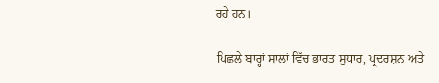ਰਹੇ ਹਨ।

ਪਿਛਲੇ ਬਾਰ੍ਹਾਂ ਸਾਲਾਂ ਵਿੱਚ ਭਾਰਤ ਸੁਧਾਰ, ਪ੍ਰਦਰਸ਼ਨ ਅਤੇ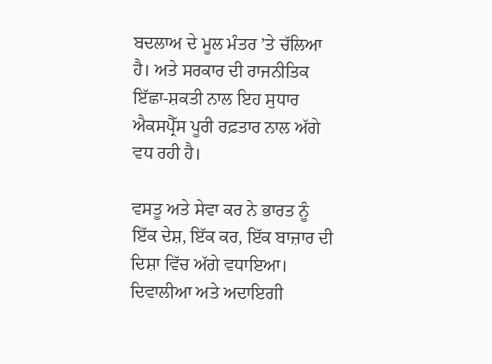ਬਦਲਾਅ ਦੇ ਮੂਲ ਮੰਤਰ ’ਤੇ ਚੱਲਿਆ ਹੈ। ਅਤੇ ਸਰਕਾਰ ਦੀ ਰਾਜਨੀਤਿਕ ਇੱਛਾ-ਸ਼ਕਤੀ ਨਾਲ ਇਹ ਸੁਧਾਰ ਐਕਸਪ੍ਰੈੱਸ ਪੂਰੀ ਰਫ਼ਤਾਰ ਨਾਲ ਅੱਗੇ ਵਧ ਰਹੀ ਹੈ।

ਵਸਤੂ ਅਤੇ ਸੇਵਾ ਕਰ ਨੇ ਭਾਰਤ ਨੂੰ ਇੱਕ ਦੇਸ਼, ਇੱਕ ਕਰ, ਇੱਕ ਬਾਜ਼ਾਰ ਦੀ ਦਿਸ਼ਾ ਵਿੱਚ ਅੱਗੇ ਵਧਾਇਆ। ਦਿਵਾਲੀਆ ਅਤੇ ਅਦਾਇਗੀ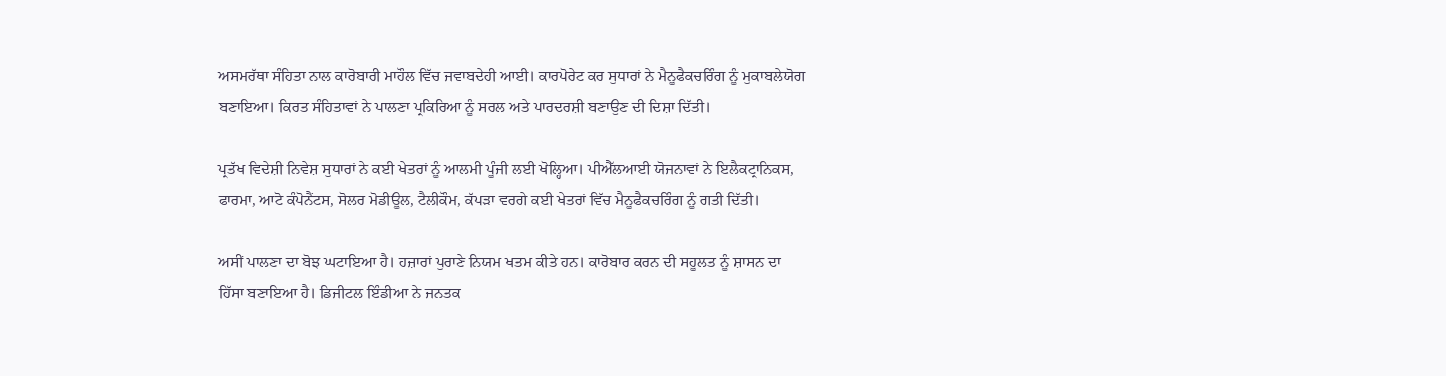ਅਸਮਰੱਥਾ ਸੰਹਿਤਾ ਨਾਲ ਕਾਰੋਬਾਰੀ ਮਾਹੌਲ ਵਿੱਚ ਜਵਾਬਦੇਹੀ ਆਈ। ਕਾਰਪੋਰੇਟ ਕਰ ਸੁਧਾਰਾਂ ਨੇ ਮੈਨੂਫੈਕਚਰਿੰਗ ਨੂੰ ਮੁਕਾਬਲੇਯੋਗ ਬਣਾਇਆ। ਕਿਰਤ ਸੰਹਿਤਾਵਾਂ ਨੇ ਪਾਲਣਾ ਪ੍ਰਕਿਰਿਆ ਨੂੰ ਸਰਲ ਅਤੇ ਪਾਰਦਰਸ਼ੀ ਬਣਾਉਣ ਦੀ ਦਿਸ਼ਾ ਦਿੱਤੀ।

ਪ੍ਰਤੱਖ ਵਿਦੇਸ਼ੀ ਨਿਵੇਸ਼ ਸੁਧਾਰਾਂ ਨੇ ਕਈ ਖੇਤਰਾਂ ਨੂੰ ਆਲਮੀ ਪੂੰਜੀ ਲਈ ਖੋਲ੍ਹਿਆ। ਪੀਐੱਲਆਈ ਯੋਜਨਾਵਾਂ ਨੇ ਇਲੈਕਟ੍ਰਾਨਿਕਸ, ਫਾਰਮਾ, ਆਟੋ ਕੰਪੋਨੈਂਟਸ, ਸੋਲਰ ਮੋਡੀਊਲ, ਟੈਲੀਕੌਮ, ਕੱਪੜਾ ਵਰਗੇ ਕਈ ਖੇਤਰਾਂ ਵਿੱਚ ਮੈਨੂਫੈਕਚਰਿੰਗ ਨੂੰ ਗਤੀ ਦਿੱਤੀ।

ਅਸੀਂ ਪਾਲਣਾ ਦਾ ਬੋਝ ਘਟਾਇਆ ਹੈ। ਹਜ਼ਾਰਾਂ ਪੁਰਾਣੇ ਨਿਯਮ ਖਤਮ ਕੀਤੇ ਹਨ। ਕਾਰੋਬਾਰ ਕਰਨ ਦੀ ਸਹੂਲਤ ਨੂੰ ਸ਼ਾਸਨ ਦਾ ਹਿੱਸਾ ਬਣਾਇਆ ਹੈ। ਡਿਜੀਟਲ ਇੰਡੀਆ ਨੇ ਜਨਤਕ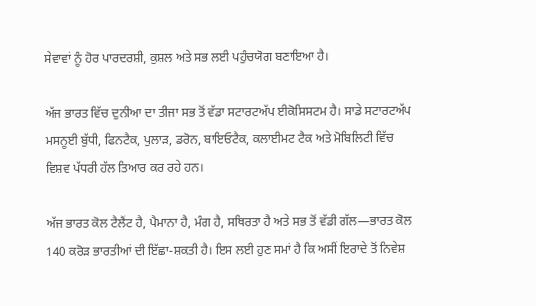ਸੇਵਾਵਾਂ ਨੂੰ ਹੋਰ ਪਾਰਦਰਸ਼ੀ, ਕੁਸ਼ਲ ਅਤੇ ਸਭ ਲਈ ਪਹੁੰਚਯੋਗ ਬਣਾਇਆ ਹੈ।

ਅੱਜ ਭਾਰਤ ਵਿੱਚ ਦੁਨੀਆ ਦਾ ਤੀਜਾ ਸਭ ਤੋਂ ਵੱਡਾ ਸਟਾਰਟਅੱਪ ਈਕੋਸਿਸਟਮ ਹੈ। ਸਾਡੇ ਸਟਾਰਟਅੱਪ ਮਸਨੂਈ ਬੁੱਧੀ, ਫਿਨਟੈਕ, ਪੁਲਾੜ, ਡਰੋਨ, ਬਾਇਓਟੈਕ, ਕਲਾਈਮਟ ਟੈਕ ਅਤੇ ਮੋਬਿਲਿਟੀ ਵਿੱਚ ਵਿਸ਼ਵ ਪੱਧਰੀ ਹੱਲ ਤਿਆਰ ਕਰ ਰਹੇ ਹਨ।

ਅੱਜ ਭਾਰਤ ਕੋਲ ਟੈਲੈਂਟ ਹੈ, ਪੈਮਾਨਾ ਹੈ, ਮੰਗ ਹੈ, ਸਥਿਰਤਾ ਹੈ ਅਤੇ ਸਭ ਤੋਂ ਵੱਡੀ ਗੱਲ—ਭਾਰਤ ਕੋਲ 140 ਕਰੋੜ ਭਾਰਤੀਆਂ ਦੀ ਇੱਛਾ-ਸ਼ਕਤੀ ਹੈ। ਇਸ ਲਈ ਹੁਣ ਸਮਾਂ ਹੈ ਕਿ ਅਸੀਂ ਇਰਾਦੇ ਤੋਂ ਨਿਵੇਸ਼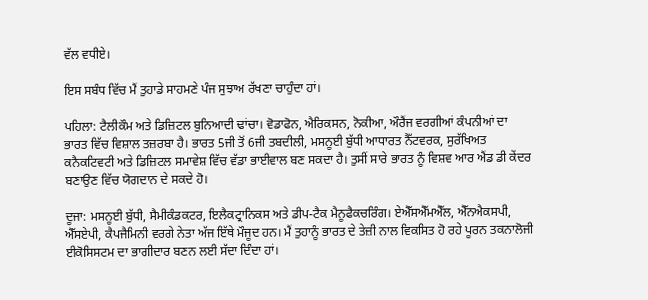ਵੱਲ ਵਧੀਏ।

ਇਸ ਸਬੰਧ ਵਿੱਚ ਮੈਂ ਤੁਹਾਡੇ ਸਾਹਮਣੇ ਪੰਜ ਸੁਝਾਅ ਰੱਖਣਾ ਚਾਹੁੰਦਾ ਹਾਂ।

ਪਹਿਲਾ: ਟੈਲੀਕੌਮ ਅਤੇ ਡਿਜ਼ਿਟਲ ਬੁਨਿਆਦੀ ਢਾਂਚਾ। ਵੋਡਾਫੋਨ, ਐਰਿਕਸਨ, ਨੋਕੀਆ, ਔਰੈਂਜ ਵਰਗੀਆਂ ਕੰਪਨੀਆਂ ਦਾ ਭਾਰਤ ਵਿੱਚ ਵਿਸ਼ਾਲ ਤਜ਼ਰਬਾ ਹੈ। ਭਾਰਤ 5ਜੀ ਤੋਂ 6ਜੀ ਤਬਦੀਲੀ, ਮਸਨੂਈ ਬੁੱਧੀ ਆਧਾਰਤ ਨੈੱਟਵਰਕ, ਸੁਰੱਖਿਅਤ ਕਨੈਕਟਿਵਟੀ ਅਤੇ ਡਿਜ਼ਿਟਲ ਸਮਾਵੇਸ਼ ਵਿੱਚ ਵੱਡਾ ਭਾਈਵਾਲ ਬਣ ਸਕਦਾ ਹੈ। ਤੁਸੀਂ ਸਾਰੇ ਭਾਰਤ ਨੂੰ ਵਿਸ਼ਵ ਆਰ ਐਂਡ ਡੀ ਕੇਂਦਰ ਬਣਾਉਣ ਵਿੱਚ ਯੋਗਦਾਨ ਦੇ ਸਕਦੇ ਹੋ।

ਦੂਜਾ: ਮਸਨੂਈ ਬੁੱਧੀ, ਸੈਮੀਕੰਡਕਟਰ, ਇਲੈਕਟ੍ਰਾਨਿਕਸ ਅਤੇ ਡੀਪ-ਟੈਕ ਮੈਨੂਫੈਕਚਰਿੰਗ। ਏਐੱਸਐੱਮਐੱਲ, ਐੱਨਐਕਸਪੀ, ਐੱਸਏਪੀ, ਕੈਪਜੈਮਿਨੀ ਵਰਗੇ ਨੇਤਾ ਅੱਜ ਇੱਥੇ ਮੌਜੂਦ ਹਨ। ਮੈਂ ਤੁਹਾਨੂੰ ਭਾਰਤ ਦੇ ਤੇਜ਼ੀ ਨਾਲ ਵਿਕਸਿਤ ਹੋ ਰਹੇ ਪੂਰਨ ਤਕਨਾਲੋਜੀ ਈਕੋਸਿਸਟਮ ਦਾ ਭਾਗੀਦਾਰ ਬਣਨ ਲਈ ਸੱਦਾ ਦਿੰਦਾ ਹਾਂ।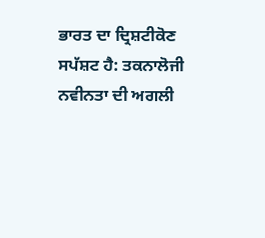ਭਾਰਤ ਦਾ ਦ੍ਰਿਸ਼ਟੀਕੋਣ ਸਪੱਸ਼ਟ ਹੈ: ਤਕਨਾਲੋਜੀ ਨਵੀਨਤਾ ਦੀ ਅਗਲੀ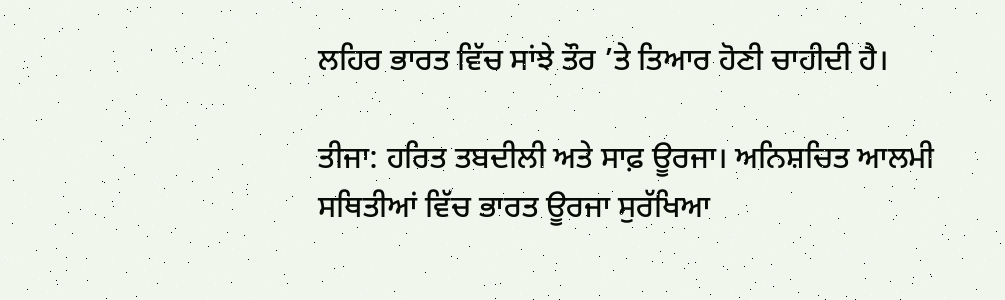ਲਹਿਰ ਭਾਰਤ ਵਿੱਚ ਸਾਂਝੇ ਤੌਰ ’ਤੇ ਤਿਆਰ ਹੋਣੀ ਚਾਹੀਦੀ ਹੈ।

ਤੀਜਾ: ਹਰਿਤ ਤਬਦੀਲੀ ਅਤੇ ਸਾਫ਼ ਊਰਜਾ। ਅਨਿਸ਼ਚਿਤ ਆਲਮੀ ਸਥਿਤੀਆਂ ਵਿੱਚ ਭਾਰਤ ਊਰਜਾ ਸੁਰੱਖਿਆ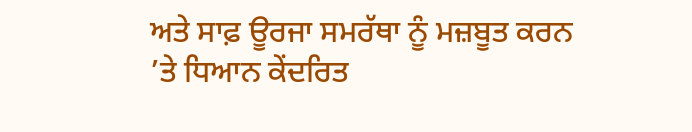ਅਤੇ ਸਾਫ਼ ਊਰਜਾ ਸਮਰੱਥਾ ਨੂੰ ਮਜ਼ਬੂਤ ਕਰਨ ’ਤੇ ਧਿਆਨ ਕੇਂਦਰਿਤ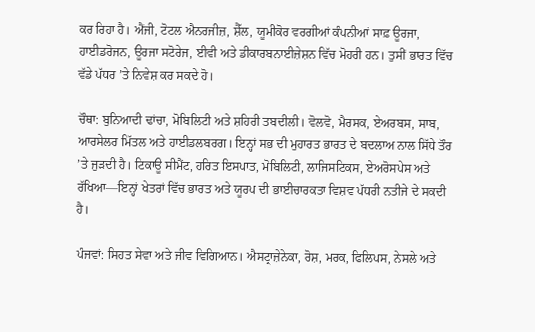ਕਰ ਰਿਹਾ ਹੈ। ਐਂਜੀ, ਟੋਟਲ ਐਨਰਜੀਜ਼, ਸ਼ੈੱਲ, ਯੂਮੀਕੋਰ ਵਰਗੀਆਂ ਕੰਪਨੀਆਂ ਸਾਫ਼ ਊਰਜਾ, ਹਾਈਡਰੋਜਨ, ਊਰਜਾ ਸਟੋਰੇਜ, ਈਵੀ ਅਤੇ ਡੀਕਾਰਬਨਾਈਜ਼ੇਸ਼ਨ ਵਿੱਚ ਮੋਹਰੀ ਹਨ। ਤੁਸੀਂ ਭਾਰਤ ਵਿੱਚ ਵੱਡੇ ਪੱਧਰ ’ਤੇ ਨਿਵੇਸ਼ ਕਰ ਸਕਦੇ ਹੋ।

ਚੌਥਾ: ਬੁਨਿਆਦੀ ਢਾਂਚਾ, ਮੋਬਿਲਿਟੀ ਅਤੇ ਸ਼ਹਿਰੀ ਤਬਦੀਲੀ। ਵੋਲਵੋ, ਮੈਰਸਕ, ਏਅਰਬਸ, ਸਾਬ, ਆਰਸੇਲਰ ਮਿੱਤਲ ਅਤੇ ਹਾਈਡਲਬਰਗ। ਇਨ੍ਹਾਂ ਸਭ ਦੀ ਮੁਹਾਰਤ ਭਾਰਤ ਦੇ ਬਦਲਾਅ ਨਾਲ ਸਿੱਧੇ ਤੌਰ ’ਤੇ ਜੁੜਦੀ ਹੈ। ਟਿਕਾਊ ਸੀਮੈਂਟ, ਹਰਿਤ ਇਸਪਾਤ, ਮੋਬਿਲਿਟੀ, ਲਾਜਿਸਟਿਕਸ, ਏਅਰੋਸਪੇਸ ਅਤੇ ਰੱਖਿਆ—ਇਨ੍ਹਾਂ ਖੇਤਰਾਂ ਵਿੱਚ ਭਾਰਤ ਅਤੇ ਯੂਰਪ ਦੀ ਭਾਈਚਾਰਕਤਾ ਵਿਸ਼ਵ ਪੱਧਰੀ ਨਤੀਜੇ ਦੇ ਸਕਦੀ ਹੈ।

ਪੰਜਵਾਂ: ਸਿਹਤ ਸੇਵਾ ਅਤੇ ਜੀਵ ਵਿਗਿਆਨ। ਐਸਟ੍ਰਾਜ਼ੇਨੇਕਾ, ਰੋਸ਼, ਮਰਕ, ਫਿਲਿਪਸ, ਨੇਸਲੇ ਅਤੇ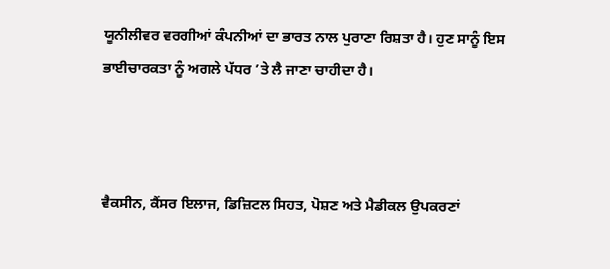ਯੂਨੀਲੀਵਰ ਵਰਗੀਆਂ ਕੰਪਨੀਆਂ ਦਾ ਭਾਰਤ ਨਾਲ ਪੁਰਾਣਾ ਰਿਸ਼ਤਾ ਹੈ। ਹੁਣ ਸਾਨੂੰ ਇਸ ਭਾਈਚਾਰਕਤਾ ਨੂੰ ਅਗਲੇ ਪੱਧਰ ’ਤੇ ਲੈ ਜਾਣਾ ਚਾਹੀਦਾ ਹੈ।



ਵੈਕਸੀਨ, ਕੈਂਸਰ ਇਲਾਜ, ਡਿਜ਼ਿਟਲ ਸਿਹਤ, ਪੋਸ਼ਣ ਅਤੇ ਮੈਡੀਕਲ ਉਪਕਰਣਾਂ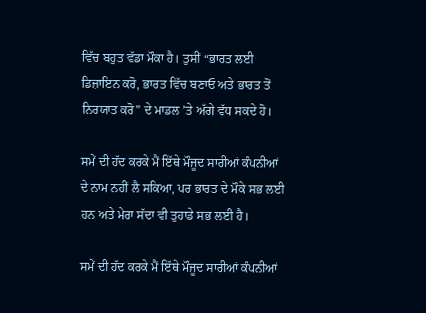ਵਿੱਚ ਬਹੁਤ ਵੱਡਾ ਮੌਕਾ ਹੈ। ਤੁਸੀਂ “ਭਾਰਤ ਲਈ ਡਿਜ਼ਾਇਨ ਕਰੋ, ਭਾਰਤ ਵਿੱਚ ਬਣਾਓ ਅਤੇ ਭਾਰਤ ਤੋਂ ਨਿਰਯਾਤ ਕਰੋ” ਦੇ ਮਾਡਲ ’ਤੇ ਅੱਗੇ ਵੱਧ ਸਕਦੇ ਹੋ।

ਸਮੇਂ ਦੀ ਹੱਦ ਕਰਕੇ ਮੈਂ ਇੱਥੇ ਮੌਜੂਦ ਸਾਰੀਆਂ ਕੰਪਨੀਆਂ ਦੇ ਨਾਮ ਨਹੀਂ ਲੈ ਸਕਿਆ, ਪਰ ਭਾਰਤ ਦੇ ਮੌਕੇ ਸਭ ਲਈ ਹਨ ਅਤੇ ਮੇਰਾ ਸੱਦਾ ਵੀ ਤੁਹਾਡੇ ਸਭ ਲਈ ਹੈ।

ਸਮੇਂ ਦੀ ਹੱਦ ਕਰਕੇ ਮੈਂ ਇੱਥੇ ਮੌਜੂਦ ਸਾਰੀਆਂ ਕੰਪਨੀਆਂ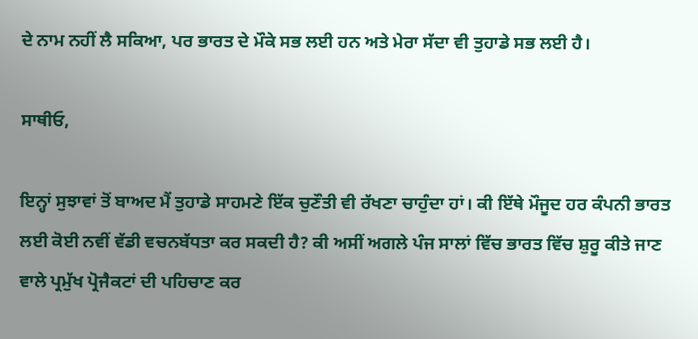ਦੇ ਨਾਮ ਨਹੀਂ ਲੈ ਸਕਿਆ, ਪਰ ਭਾਰਤ ਦੇ ਮੌਕੇ ਸਭ ਲਈ ਹਨ ਅਤੇ ਮੇਰਾ ਸੱਦਾ ਵੀ ਤੁਹਾਡੇ ਸਭ ਲਈ ਹੈ।

ਸਾਥੀਓ,

ਇਨ੍ਹਾਂ ਸੁਝਾਵਾਂ ਤੋਂ ਬਾਅਦ ਮੈਂ ਤੁਹਾਡੇ ਸਾਹਮਣੇ ਇੱਕ ਚੁਣੌਤੀ ਵੀ ਰੱਖਣਾ ਚਾਹੁੰਦਾ ਹਾਂ। ਕੀ ਇੱਥੇ ਮੌਜੂਦ ਹਰ ਕੰਪਨੀ ਭਾਰਤ ਲਈ ਕੋਈ ਨਵੀਂ ਵੱਡੀ ਵਚਨਬੱਧਤਾ ਕਰ ਸਕਦੀ ਹੈ? ਕੀ ਅਸੀਂ ਅਗਲੇ ਪੰਜ ਸਾਲਾਂ ਵਿੱਚ ਭਾਰਤ ਵਿੱਚ ਸ਼ੁਰੂ ਕੀਤੇ ਜਾਣ ਵਾਲੇ ਪ੍ਰਮੁੱਖ ਪ੍ਰੋਜੈਕਟਾਂ ਦੀ ਪਹਿਚਾਣ ਕਰ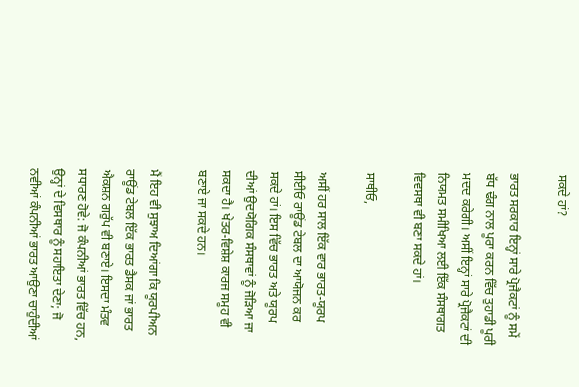ਸਕਦੇ ਹਾਂ?

ਭਾਰਤ ਸਰਕਾਰ ਇਨ੍ਹਾਂ ਸਾਰੇ ਪ੍ਰੋਜੈਕਟਾਂ ਨੂੰ ਸਮੇਂ ਬੱਧ ਢੰਗ ਨਾਲ ਪੂਰਾ ਕਰਨ ਵਿੱਚ ਤੁਹਾਡੀ ਪੂਰੀ ਮਦਦ ਕਰੇਗੀ। ਅਸੀਂ ਇਨ੍ਹਾਂ ਸਾਰੇ ਪ੍ਰੋਜੈਕਟਾਂ ਦੀ ਨਿਯਮਤ ਸਮੀਖਿਆ ਲਈ ਇੱਕ ਸੰਸਥਾਗਤ ਵਿਵਸਥਾ ਵੀ ਬਣਾ ਸਕਦੇ ਹਾਂ।

ਸਾਥੀਓ,

ਅਸੀਂ ਹਰ ਸਾਲ ਇੱਕ ਵਾਰ ਭਾਰਤ-ਯੂਰਪ ਸੀਈਓ ਰਾਊਂਡ ਟੇਬਲ ਦਾ ਆਯੋਜਨ ਕਰ ਸਕਦੇ ਹਾਂ। ਇਸ ਵਿੱਚ ਭਾਰਤ ਅਤੇ ਯੂਰਪ ਦੀਆਂ ਉਦਯੋਗਿਕ ਸੰਸਥਾਵਾਂ ਨੂੰ ਜੋੜਿਆ ਜਾ ਸਕਦਾ ਹੈ। ਖੇਤਰ-ਵਿਸ਼ੇਸ਼ ਕਾਰਜ ਸਮੂਹ ਵੀ ਬਣਾਏ ਜਾ ਸਕਦੇ ਹਨ।

ਮੈਂ ਇਹ ਵੀ ਸੁਝਾਅ ਦਿਆਂਗਾ ਕਿ ਯੂਰਪੀਅਨ ਰਾਊਂਡ ਟੇਬਲ ਇੱਕ ਭਾਰਤ ਡੈਸਕ ਜਾਂ ਭਾਰਤ ਐਕਸ਼ਨ ਗਰੁੱਪ ਵੀ ਬਣਾਏ। ਇਸਦਾ ਮੰਤਵ ਸਧਾਰਣ ਹੋਵੇ: ਜੋ ਕੰਪਨੀਆਂ ਭਾਰਤ ਵਿੱਚ ਹਨ, ਉਨ੍ਹਾਂ ਦੇ ਵਿਸਥਾਰ ਨੂੰ ਸਹਾਇਤਾ ਦੇਣਾ; ਜੋ ਨਵੀਆਂ ਕੰਪਨੀਆਂ ਭਾਰਤ ਆਉਣਾ ਚਾਹੁੰਦੀਆਂ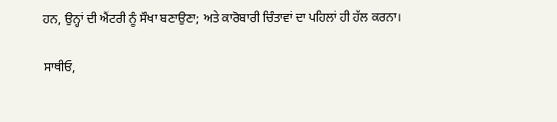ਹਨ, ਉਨ੍ਹਾਂ ਦੀ ਐਂਟਰੀ ਨੂੰ ਸੌਖਾ ਬਣਾਉਣਾ; ਅਤੇ ਕਾਰੋਬਾਰੀ ਚਿੰਤਾਵਾਂ ਦਾ ਪਹਿਲਾਂ ਹੀ ਹੱਲ ਕਰਨਾ।

ਸਾਥੀਓ,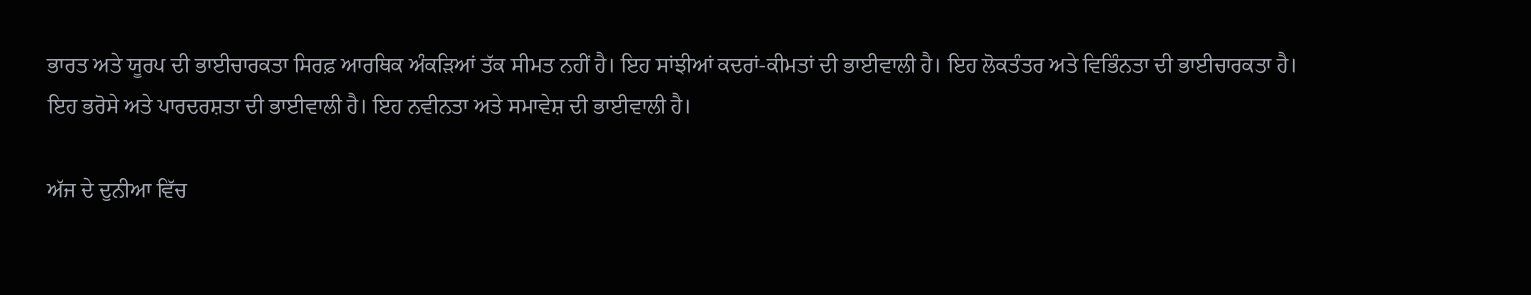ਭਾਰਤ ਅਤੇ ਯੂਰਪ ਦੀ ਭਾਈਚਾਰਕਤਾ ਸਿਰਫ਼ ਆਰਥਿਕ ਅੰਕੜਿਆਂ ਤੱਕ ਸੀਮਤ ਨਹੀਂ ਹੈ। ਇਹ ਸਾਂਝੀਆਂ ਕਦਰਾਂ-ਕੀਮਤਾਂ ਦੀ ਭਾਈਵਾਲੀ ਹੈ। ਇਹ ਲੋਕਤੰਤਰ ਅਤੇ ਵਿਭਿੰਨਤਾ ਦੀ ਭਾਈਚਾਰਕਤਾ ਹੈ। ਇਹ ਭਰੋਸੇ ਅਤੇ ਪਾਰਦਰਸ਼ਤਾ ਦੀ ਭਾਈਵਾਲੀ ਹੈ। ਇਹ ਨਵੀਨਤਾ ਅਤੇ ਸਮਾਵੇਸ਼ ਦੀ ਭਾਈਵਾਲੀ ਹੈ।

ਅੱਜ ਦੇ ਦੁਨੀਆ ਵਿੱਚ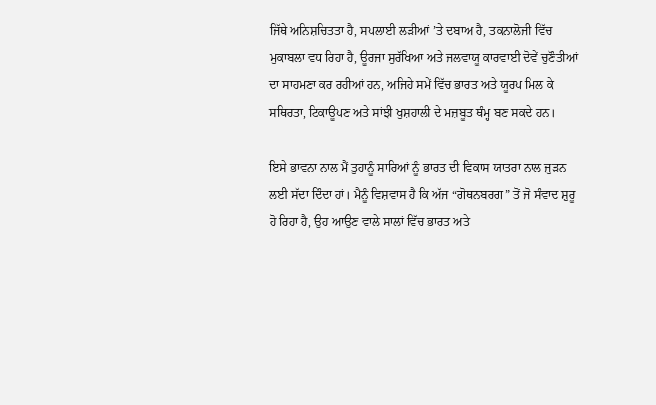ਜਿੱਥੇ ਅਨਿਸ਼ਚਿਤਤਾ ਹੈ, ਸਪਲਾਈ ਲੜੀਆਂ ’ਤੇ ਦਬਾਅ ਹੈ, ਤਕਨਾਲੋਜੀ ਵਿੱਚ ਮੁਕਾਬਲਾ ਵਧ ਰਿਹਾ ਹੈ, ਊਰਜਾ ਸੁਰੱਖਿਆ ਅਤੇ ਜਲਵਾਯੂ ਕਾਰਵਾਈ ਦੋਵੇਂ ਚੁਣੌਤੀਆਂ ਦਾ ਸਾਹਮਣਾ ਕਰ ਰਹੀਆਂ ਹਨ, ਅਜਿਹੇ ਸਮੇਂ ਵਿੱਚ ਭਾਰਤ ਅਤੇ ਯੂਰਪ ਮਿਲ ਕੇ ਸਥਿਰਤਾ, ਟਿਕਾਊਪਣ ਅਤੇ ਸਾਂਝੀ ਖੁਸ਼ਹਾਲੀ ਦੇ ਮਜ਼ਬੂਤ ਥੰਮ੍ਹ ਬਣ ਸਕਦੇ ਹਨ।

ਇਸੇ ਭਾਵਨਾ ਨਾਲ ਮੈਂ ਤੁਹਾਨੂੰ ਸਾਰਿਆਂ ਨੂੰ ਭਾਰਤ ਦੀ ਵਿਕਾਸ ਯਾਤਰਾ ਨਾਲ ਜੁੜਨ ਲਈ ਸੱਦਾ ਦਿੰਦਾ ਹਾਂ। ਮੈਨੂੰ ਵਿਸ਼ਵਾਸ ਹੈ ਕਿ ਅੱਜ “ਗੋਥਨਬਰਗ” ਤੋਂ ਜੋ ਸੰਵਾਦ ਸ਼ੁਰੂ ਹੋ ਰਿਹਾ ਹੈ, ਉਹ ਆਉਣ ਵਾਲੇ ਸਾਲਾਂ ਵਿੱਚ ਭਾਰਤ ਅਤੇ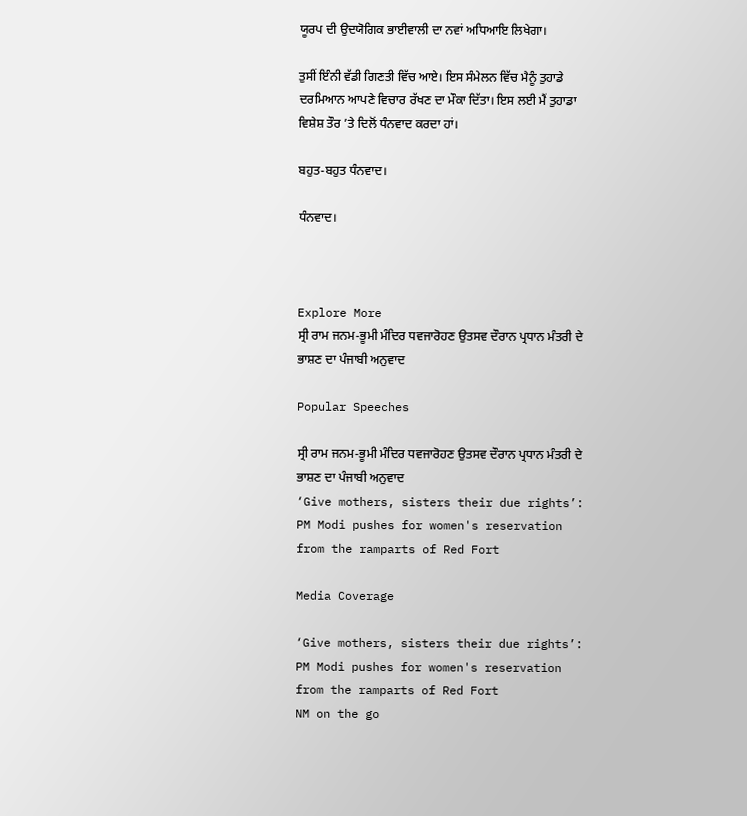ਯੂਰਪ ਦੀ ਉਦਯੋਗਿਕ ਭਾਈਵਾਲੀ ਦਾ ਨਵਾਂ ਅਧਿਆਇ ਲਿਖੇਗਾ।

ਤੁਸੀਂ ਇੰਨੀ ਵੱਡੀ ਗਿਣਤੀ ਵਿੱਚ ਆਏ। ਇਸ ਸੰਮੇਲਨ ਵਿੱਚ ਮੈਨੂੰ ਤੁਹਾਡੇ ਦਰਮਿਆਨ ਆਪਣੇ ਵਿਚਾਰ ਰੱਖਣ ਦਾ ਮੌਕਾ ਦਿੱਤਾ। ਇਸ ਲਈ ਮੈਂ ਤੁਹਾਡਾ ਵਿਸ਼ੇਸ਼ ਤੌਰ ’ਤੇ ਦਿਲੋਂ ਧੰਨਵਾਦ ਕਰਦਾ ਹਾਂ।

ਬਹੁਤ-ਬਹੁਤ ਧੰਨਵਾਦ।

ਧੰਨਵਾਦ।



Explore More
ਸ੍ਰੀ ਰਾਮ ਜਨਮ-ਭੂਮੀ ਮੰਦਿਰ ਧਵਜਾਰੋਹਣ ਉਤਸਵ ਦੌਰਾਨ ਪ੍ਰਧਾਨ ਮੰਤਰੀ ਦੇ ਭਾਸ਼ਣ ਦਾ ਪੰਜਾਬੀ ਅਨੁਵਾਦ

Popular Speeches

ਸ੍ਰੀ ਰਾਮ ਜਨਮ-ਭੂਮੀ ਮੰਦਿਰ ਧਵਜਾਰੋਹਣ ਉਤਸਵ ਦੌਰਾਨ ਪ੍ਰਧਾਨ ਮੰਤਰੀ ਦੇ ਭਾਸ਼ਣ ਦਾ ਪੰਜਾਬੀ ਅਨੁਵਾਦ
‘Give mothers, sisters their due rights’: PM Modi pushes for women's reservation from the ramparts of Red Fort

Media Coverage

‘Give mothers, sisters their due rights’: PM Modi pushes for women's reservation from the ramparts of Red Fort
NM on the go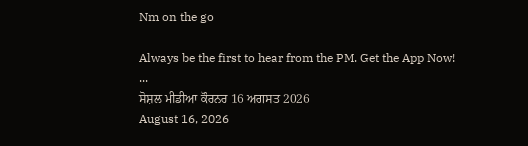Nm on the go

Always be the first to hear from the PM. Get the App Now!
...
ਸੋਸ਼ਲ ਮੀਡੀਆ ਕੌਰਨਰ 16 ਅਗਸਤ 2026
August 16, 2026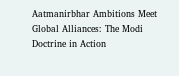Aatmanirbhar Ambitions Meet Global Alliances: The Modi Doctrine in Action